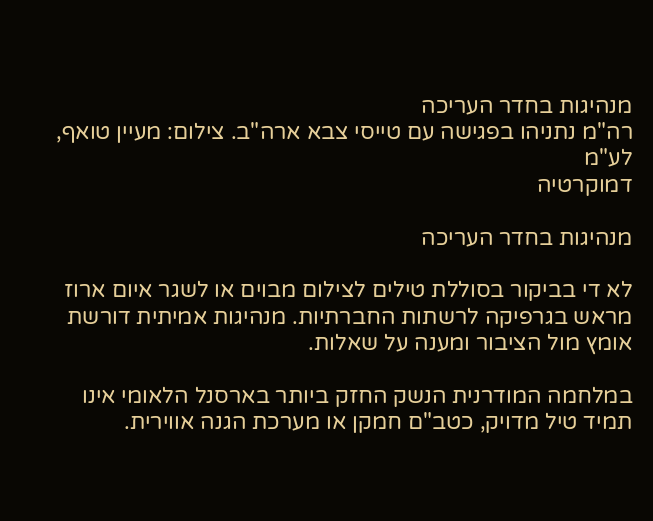מנהיגות בחדר העריכה
רה"מ נתניהו בפגישה עם טייסי צבא ארה"ב. צילום: מעיין טואף, לע"מ
דמוקרטיה

מנהיגות בחדר העריכה

לא די בביקור בסוללת טילים לצילום מבוים או לשגר איום ארוז מראש בגרפיקה לרשתות החברתיות. מנהיגות אמיתית דורשת אומץ מול הציבור ומענה על שאלות.

במלחמה המודרנית הנשק החזק ביותר בארסנל הלאומי אינו תמיד טיל מדויק, כטב"ם חמקן או מערכת הגנה אווירית.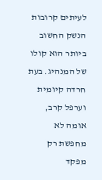לעיתים קרובות הנשק החשוב ביותר הוא קולו של המנהיג. בעת חרדה קיומית וערפל קרב, אומה לא מחפשת רק מפקד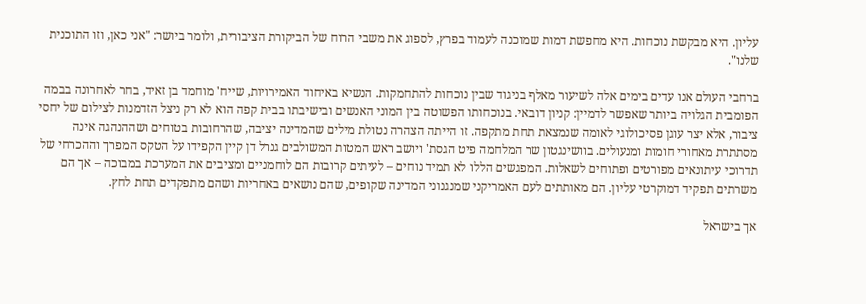עליון. היא מבקשת נוכחות. היא מחפשת דמות שמוכנה לעמוד בפרץ, לספוג את משבי הרוח של הביקורת הציבורית, ולומר ביושר: "אני כאן, וזו התוכנית שלנו".

ברחבי העולם אנו עדים בימים אלה לשיעור מאלף בניגוד שבין נוכחות להתחמקות. הנשיא באיחוד האמירויות, שייח' מוחמד בן זאיד, בחר לאחרונה בבמה הפומבית הגלויה ביותר שאפשר לדמיין: קניון דובאי. בנוכחותו הפשוטה בין המוני האנשים ובישיבתו בבית קפה הוא לא רק ניצל הזדמנות לצילום של יחסי ציבור, אלא יצר עוגן פסיכולוגי לאומה שנמצאת תחת מתקפה. זו הייתה הצהרה נטולת מילים שהמדינה יציבה, שהרחובות בטוחים ושההנהגה אינה מסתתרת מאחורי חומות ומנעולים. בוושינגטון שר המלחמה פיט הגסת' ויושב ראש המטות המשולבים גנרל דן קיין הקפידו על הטקס המפרך וההכרחי של תדרוכי עיתונאים מפורטים ופתוחים לשאלות. המפגשים הללו לא תמיד נוחים – לעיתים קרובות הם לוחמניים ומציבים את המערכת במבוכה – אך הם משרתים תפקיד דמוקרטי עליון. הם מאותתים לעם האמריקני שמנגנוני המדינה שקופים, שהם נושאים באחריות ושהם מתפקדים תחת לחץ.

אך בישראל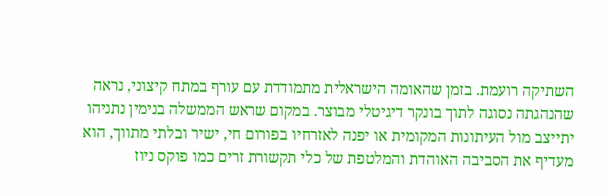השתיקה רועמת. בזמן שהאומה הישראלית מתמודדת עם עורף במתח קיצוני, נראה שהנהגתה נסוגה לתוך בונקר דיגיטלי מבוצר. במקום שראש הממשלה בנימין נתניהו יתייצב מול העיתונות המקומית או יפנה לאזרחיו בפורום חי, ישיר ובלתי מתווך, הוא מעדיף את הסביבה האוהדת והמלטפת של כלי תקשורת זרים כמו פוקס ניוז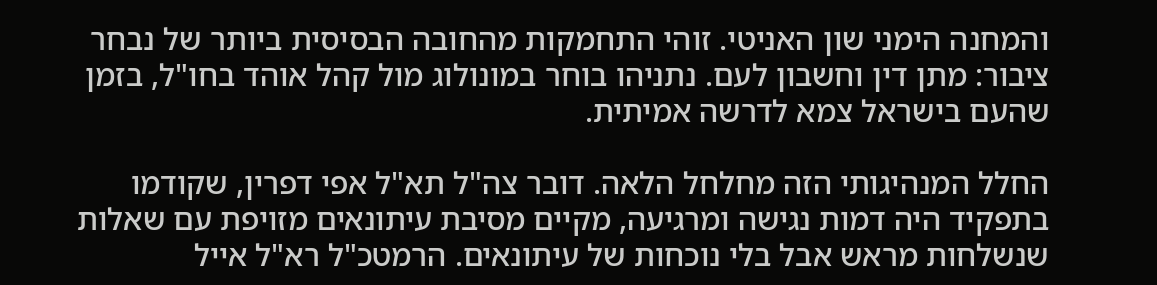והמחנה הימני שון האניטי. זוהי התחמקות מהחובה הבסיסית ביותר של נבחר ציבור: מתן דין וחשבון לעם. נתניהו בוחר במונולוג מול קהל אוהד בחו"ל, בזמן שהעם בישראל צמא לדרשה אמיתית.

החלל המנהיגותי הזה מחלחל הלאה. דובר צה"ל תא"ל אפי דפרין, שקודמו בתפקיד היה דמות נגישה ומרגיעה, מקיים מסיבת עיתונאים מזויפת עם שאלות שנשלחות מראש אבל בלי נוכחות של עיתונאים. הרמטכ"ל רא"ל אייל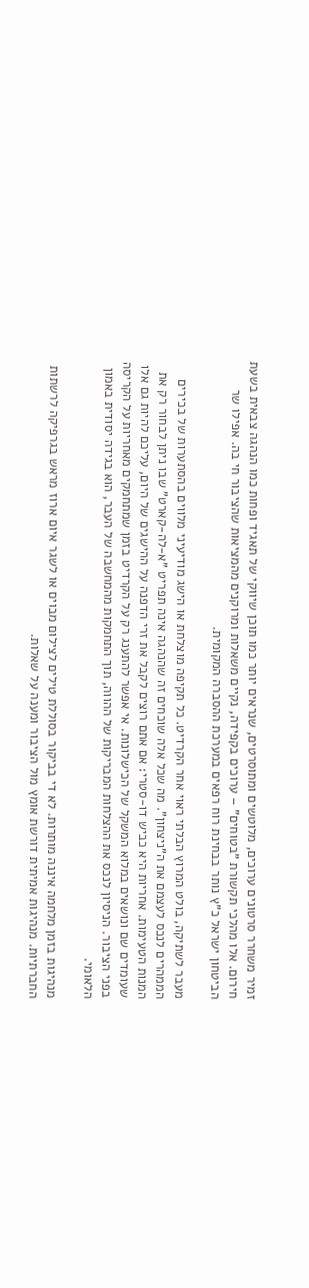זמיר משחרר סרטונים ערוכים, מלוטשים ומתוסרטים, שנראים יותר כמו תוכן שיווקי של תאגיד ופחות כמו הנהגה צבאית בשעת חירום. אלו מהלכי תקשורת "בטוחים" – ערוכים בקפידה, נקיים משאלות ומרוקנים מהמציאות שהציבור חי בה. אפילו שר הביטחון ישראל כ"ץ נותר בבחינת רוח רפאים במערכת ההסברה המקומית.

מעבר לשתיקה, בולט המרוץ הבלתי ראוי אחר הקרדיט. כל תקיפה מוצלחת או הישג מודיעיני מלווים בהסתערות של בכירים הממהרים לנכס לעצמם את ה"ניצחון". מה שכל אלה שוכחים זה שהנהגה אינה תפריט "א-לה-קארט" שבו ניתן לבחור רק את המנות הטעימות. אחריות היא כביש דו-סטרי: אם אתם רוצים לקבל את זרי הדפנה על ההישגים של היום, עליכם להיות גם אלו שעומדים שם ונושאים במלוא המשקל של הכישלונות. אי אפשר להתענג רק על הקרדיט בזמן שמתחמקים מאחריות על הקריסה בפני הציבור. הניסיון לנכס את ההצלחות המבריקות של ההווה, תוך התחמקות מהמחשבה של העבר, הוא בגידה יסודית באמון הלאומי.

מנהיגות בזמן מלחמה איננה מותרות. לא די בביקור בסוללת טילים לצילום מבוים או לשגר איום ארוז מראש בגרפיקה לרשתות החברתיות. מנהיגות אמיתית דורשת אומץ מול הציבור ומענה על שאלות.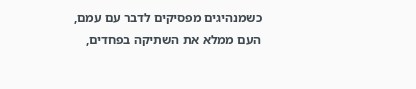כשמנהיגים מפסיקים לדבר עם עמם, העם ממלא את השתיקה בפחדים,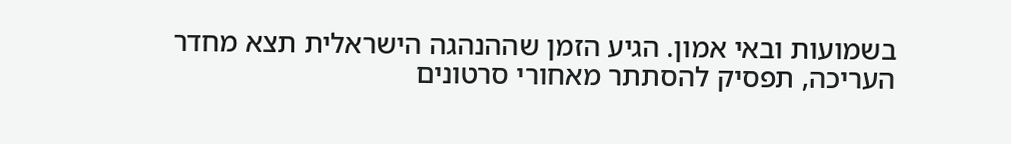בשמועות ובאי אמון. הגיע הזמן שההנהגה הישראלית תצא מחדר העריכה, תפסיק להסתתר מאחורי סרטונים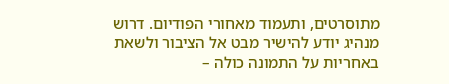מתוסרטים, ותעמוד מאחורי הפודיום. דרוש מנהיג יודע להישיר מבט אל הציבור ולשאת באחריות על התמונה כולה –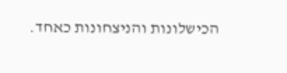הכישלונות והניצחונות כאחד.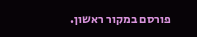פורסם במקור ראשון.